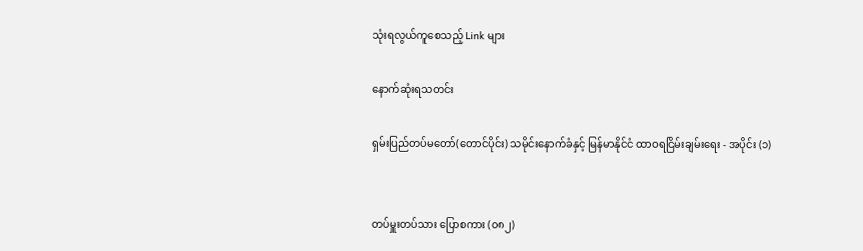သုံးရလွယ်ကူစေသည့် Link များ

နောက်ဆုံးရသတင်း

ရှမ်းပြည်တပ်မတော်(တောင်ပိုင်း) သမိုင်းနောက်ခံနှင့် မြန်မာနိုင်ငံ ထာဝရငြိမ်းချမ်းရေး - အပိုင်း (၁)


တပ်မှူးတပ်သား ပြောစကား (၀၈၂)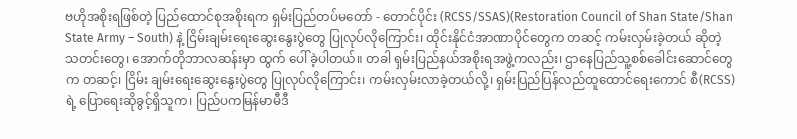ဗဟိုအစိုးရဖြစ်တဲ့ ပြည်ထောင်စုအစိုးရက ရှမ်းပြည်တပ်မတော် - တောင်ပိုင်း (RCSS/SSAS)(Restoration Council of Shan State/Shan State Army – South) နဲ့ ငြိမ်းချမ်းရေးဆွေးနွေးပွဲတွေ ပြုလုပ်လိုကြောင်း၊ ထိုင်းနိုင်ငံအာဏာပိုင်တွေက တဆင့် ကမ်းလှမ်းခဲ့တယ် ဆိုတဲ့ သတင်းတွေ၊ အောက်တိုဘာလဆန်းမှာ ထွက် ပေါ်ခဲ့ပါတယ်။ တခါ ရှမ်းပြည်နယ်အစိုးရအဖွဲ့ကလည်း၊ ဌာနေပြည်သူ့စစ်ခေါင်းဆောင်တွေက တဆင့်၊ ငြိမ်း ချမ်းရေးဆွေးနွေးပွဲတွေ ပြုလုပ်လိုကြောင်း၊ ကမ်းလှမ်းလာခဲ့တယ်လို့၊ ရှမ်းပြည်ပြန်လည်ထူထောင်ရေးကောင် စီ(RCSS)ရဲ့ ပြောရေးဆိုခွင့်ရှိသူက၊ ပြည်ပကမြန်မာမီဒီ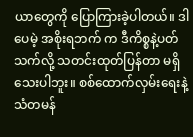ယာတွေကို ပြောကြားခဲ့ပါတယ်။ ဒါပေမဲ့ အစိုးရဘက် က ဒီကိစ္စနဲ့ပတ်သက်လို့ သတင်းထုတ်ပြန်တာ မရှိသေးပါဘူး။ စစ်ထောက်လှမ်းရေးနဲ့သံတမန်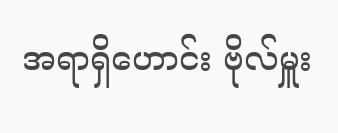အရာရှိဟောင်း ဗိုလ်မှူး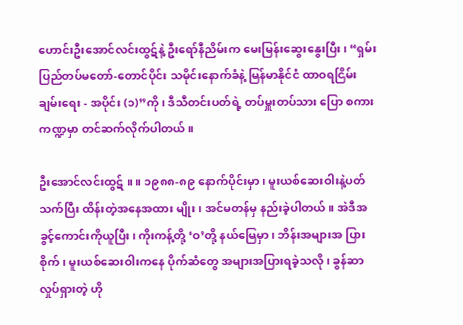ဟောင်းဦးအောင်လင်းထွဋ်နဲ့ ဦးရော်နီညိမ်းက မေးမြန်းဆွေးနွေးပြီး၊ “ရှမ်းပြည်တပ်မတော်-တောင်ပိုင်း သမိုင်းနောက်ခံနဲ့ မြန်မာနိုင်ငံ ထာဝရငြိမ်းချမ်းရေး - အပိုင်း (၁)”ကို၊ ဒီသီတင်းပတ်ရဲ့ တပ်မှူးတပ်သား ပြော စကား ကဏ္ဍမှာ တင်ဆက်လိုက်ပါတယ်။

ဦးအောင်လင်းထွဋ် ။ ။ ၁၉၈၈-၈၉ နောက်ပိုင်းမှာ၊ မူးယစ်ဆေးဝါးနဲ့ပတ်သက်ပြီး ထိန်းတဲ့အနေအထား မျိုး၊ အင်မတန်မှ နည်းခဲ့ပါတယ်။ အဲဒီအခွင့်ကောင်းကိုယူပြီး၊ ကိုးကန့်တို့ ‘ဝ’တို့ နယ်မြေမှာ၊ ဘိန်းအများအ ပြားစိုက်၊ မူးယစ်ဆေးဝါးကနေ ပိုက်ဆံတွေ အများအပြားရခဲ့သလို၊ ခွန်ဆာလှုပ်ရှားတဲ့ ဟို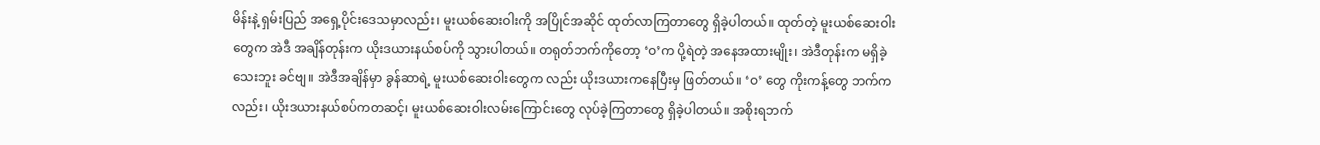မိန်းနဲ့ ရှမ်းပြည် အရှေ့ပိုင်းဒေသမှာလည်း၊ မူးယစ်ဆေးဝါးကို အပြိုင်အဆိုင် ထုတ်လာကြတာတွေ ရှိခဲ့ပါတယ်။ ထုတ်တဲ့ မူးယစ်ဆေးဝါးတွေက အဲဒီ အချိန်တုန်းက ယိုးဒယားနယ်စပ်ကို သွားပါတယ်။ တရုတ်ဘက်ကိုတော့ ‘ဝ’က ပို့ရဲတဲ့ အနေအထားမျိုး၊ အဲဒီတုန်းက မရှိခဲ့သေးဘူး ခင်ဗျ။ အဲဒီအချိန်မှာ ခွန်ဆာရဲ့ မူးယစ်ဆေးဝါးတွေက လည်း ယိုးဒယားကနေပြီးမှ ဖြတ်တယ်။ ‘ဝ’ တွေ ကိုးကန့်တွေ ဘက်ကလည်း၊ ယိုးဒယားနယ်စပ်ကတဆင့်၊ မူးယစ်ဆေးဝါးလမ်းကြောင်းတွေ လုပ်ခဲ့ကြတာတွေ ရှိခဲ့ပါတယ်။ အစိုးရဘက်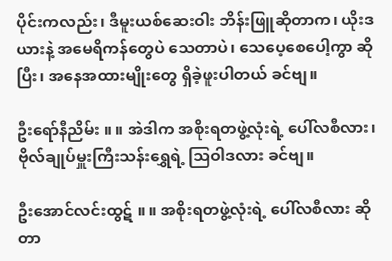ပိုင်းကလည်း၊ ဒီမူးယစ်ဆေးဝါး ဘိန်းဖြူဆိုတာက၊ ယိုးဒယားနဲ့ အမေရိကန်တွေပဲ သေတာပဲ၊ သေပေ့စေပေါ့ကွာ ဆိုပြီး၊ အနေအထားမျိုးတွေ ရှိခဲ့ဖူးပါတယ် ခင်ဗျ။

ဦးရော်နီညိမ်း ။ ။ အဲဒါက အစိုးရတဖွဲ့လုံးရဲ့ ပေါ်လစီလား၊ ဗိုလ်ချုပ်မှူးကြီးသန်းရွှေရဲ့ သြဝါဒလား ခင်ဗျ။

ဦးအောင်လင်းထွဋ် ။ ။ အစိုးရတဖွဲ့လုံးရဲ့ ပေါ်လစီလား ဆိုတာ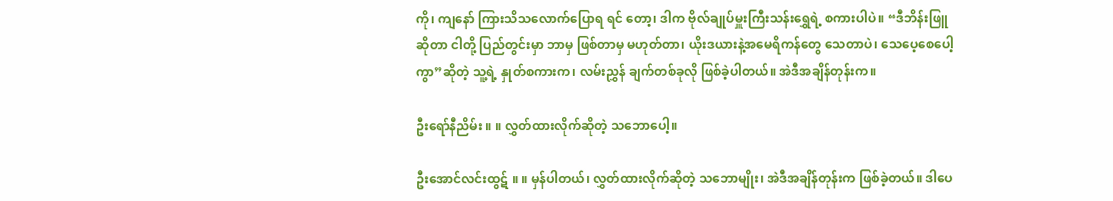ကို၊ ကျနော် ကြားသိသလောက်ပြောရ ရင် တော့၊ ဒါက ဗိုလ်ချုပ်မှူးကြီးသန်းရွှေရဲ့ စကားပါပဲ။ “ဒီဘိန်းဖြူဆိုတာ ငါတို့ ပြည်တွင်းမှာ ဘာမှ ဖြစ်တာမှ မဟုတ်တာ၊ ယိုးဒယားနဲ့အမေရိကန်တွေ သေတာပဲ၊ သေပေ့စေပေါ့ကွာ”ဆိုတဲ့ သူ့ရဲ့ နှုတ်စကားက၊ လမ်းညွှန် ချက်တစ်ခုလို ဖြစ်ခဲ့ပါတယ်။ အဲဒီအချိန်တုန်းက။

ဦးရော်နီညိမ်း ။ ။ လွှတ်ထားလိုက်ဆိုတဲ့ သဘောပေါ့။

ဦးအောင်လင်းထွဋ် ။ ။ မှန်ပါတယ်၊ လွှတ်ထားလိုက်ဆိုတဲ့ သဘောမျိုး၊ အဲဒီအချိန်တုန်းက ဖြစ်ခဲ့တယ်။ ဒါပေ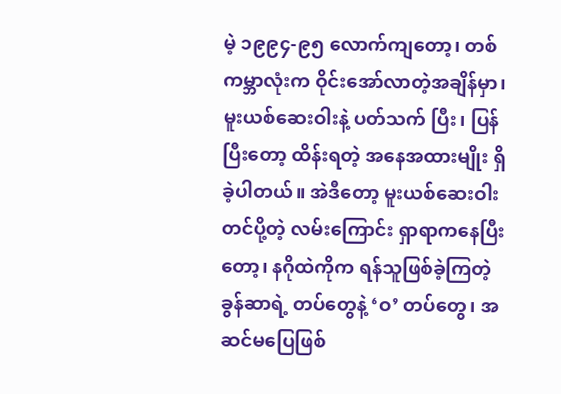မဲ့ ၁၉၉၄-၉၅ လောက်ကျတော့၊ တစ်ကမ္ဘာလုံးက ဝိုင်းအော်လာတဲ့အချိန်မှာ၊ မူးယစ်ဆေးဝါးနဲ့ ပတ်သက် ပြီး၊ ပြန်ပြီးတော့ ထိန်းရတဲ့ အနေအထားမျိုး ရှိခဲ့ပါတယ်။ အဲဒီတော့ မူးယစ်ဆေးဝါးတင်ပို့တဲ့ လမ်းကြောင်း ရှာရာကနေပြီးတော့၊ နဂိုထဲကိုက ရန်သူဖြစ်ခဲ့ကြတဲ့ ခွန်ဆာရဲ့ တပ်တွေနဲ့ ‘ဝ’ တပ်တွေ၊ အဆင်မပြေဖြစ်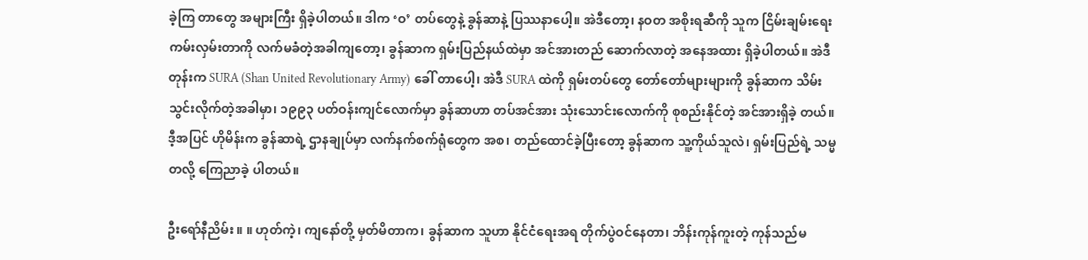ခဲ့ကြ တာတွေ အများကြီး ရှိခဲ့ပါတယ်။ ဒါက ‘ဝ’ တပ်တွေနဲ့ ခွန်ဆာနဲ့ ပြဿနာပေါ့။ အဲဒီတော့၊ နဝတ အစိုးရဆီကို သူက ငြိမ်းချမ်းရေးကမ်းလှမ်းတာကို လက်မခံတဲ့အခါကျတော့၊ ခွန်ဆာက ရှမ်းပြည်နယ်ထဲမှာ အင်အားတည် ဆောက်လာတဲ့ အနေအထား ရှိခဲ့ပါတယ်။ အဲဒီတုန်းက SURA (Shan United Revolutionary Army) ခေါ် တာပေါ့၊ အဲဒီ SURA ထဲကို ရှမ်းတပ်တွေ တော်တော်များများကို ခွန်ဆာက သိမ်းသွင်းလိုက်တဲ့အခါမှာ၊ ၁၉၉၃ ပတ်ဝန်းကျင်လောက်မှာ ခွန်ဆာဟာ တပ်အင်အား သုံးသောင်းလောက်ကို စုစည်းနိုင်တဲ့ အင်အားရှိခဲ့ တယ်။ ဒီ့အပြင် ဟိုမိန်းက ခွန်ဆာရဲ့ ဌာနချုပ်မှာ လက်နက်စက်ရုံတွေက အစ၊ တည်ထောင်ခဲ့ပြီးတော့ ခွန်ဆာက သူ့ကိုယ်သူလဲ၊ ရှမ်းပြည်ရဲ့ သမ္မတလို့ ကြေညာခဲ့ ပါတယ်။

ဦးရော်နီညိမ်း ။ ။ ဟုတ်ကဲ့၊ ကျနော်တို့ မှတ်မိတာက၊ ခွန်ဆာက သူဟာ နိုင်ငံရေးအရ တိုက်ပွဲဝင်နေတာ၊ ဘိန်းကုန်ကူးတဲ့ ကုန်သည်မ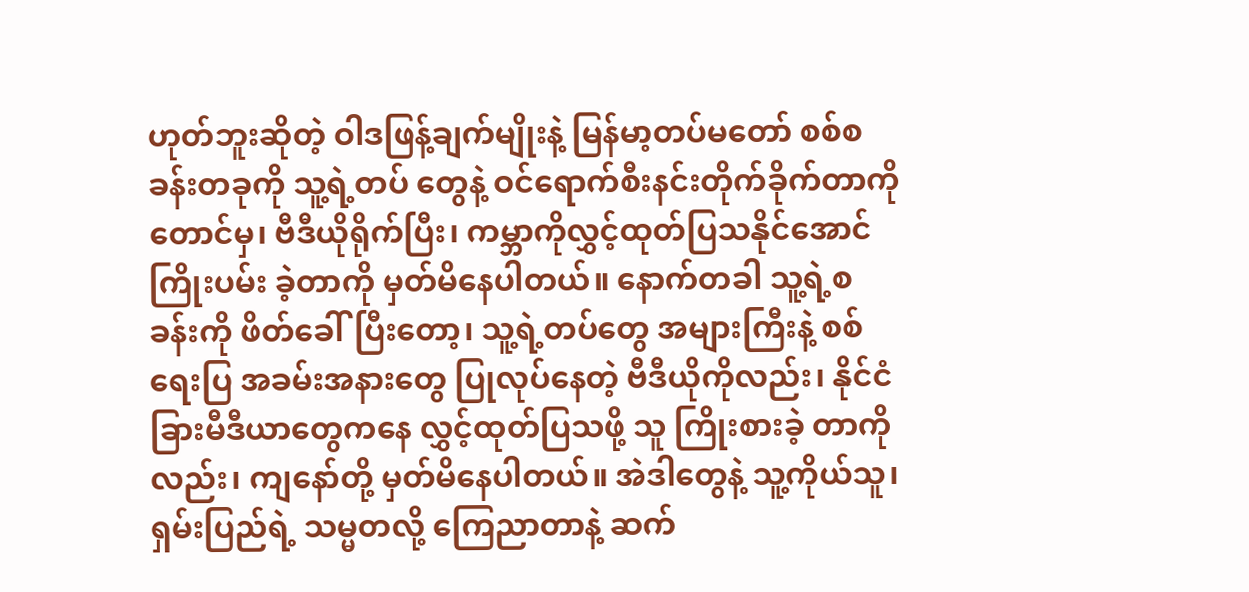ဟုတ်ဘူးဆိုတဲ့ ဝါဒဖြန့်ချက်မျိုးနဲ့ မြန်မာ့တပ်မတော် စစ်စခန်းတခုကို သူ့ရဲ့တပ် တွေနဲ့ ဝင်ရောက်စီးနင်းတိုက်ခိုက်တာကိုတောင်မှ၊ ဗီဒီယိုရိုက်ပြီး၊ ကမ္ဘာကိုလွှင့်ထုတ်ပြသနိုင်အောင် ကြိုးပမ်း ခဲ့တာကို မှတ်မိနေပါတယ်။ နောက်တခါ သူ့ရဲ့စခန်းကို ဖိတ်ခေါ်ပြီးတော့၊ သူ့ရဲ့တပ်တွေ အများကြီးနဲ့ စစ်ရေးပြ အခမ်းအနားတွေ ပြုလုပ်နေတဲ့ ဗီဒီယိုကိုလည်း၊ နိုင်ငံခြားမီဒီယာတွေကနေ လွှင့်ထုတ်ပြသဖို့ သူ ကြိုးစားခဲ့ တာကိုလည်း၊ ကျနော်တို့ မှတ်မိနေပါတယ်။ အဲဒါတွေနဲ့ သူ့ကိုယ်သူ၊ ရှမ်းပြည်ရဲ့ သမ္မတလို့ ကြေညာတာနဲ့ ဆက်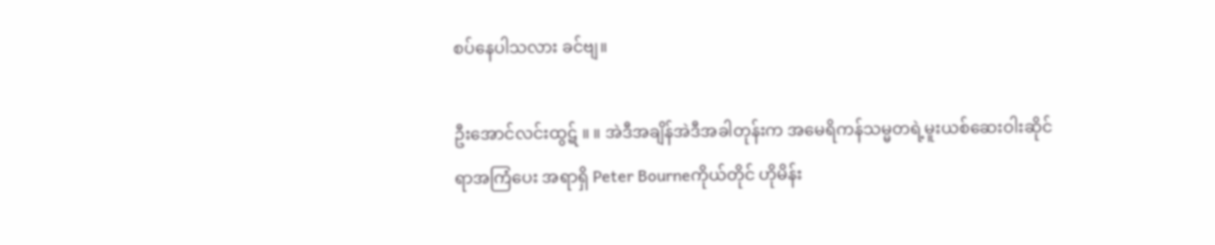စပ်နေပါသလား ခင်ဗျ။

ဦးအောင်လင်းထွဋ် ။ ။ အဲဒီအချိန်အဲဒီအခါတုန်းက အမေရိကန်သမ္မတရဲ့မူးယစ်ဆေးဝါးဆိုင်ရာအကြံပေး အရာရှိ Peter Bourneကိုယ်တိုင် ဟိုမိန်း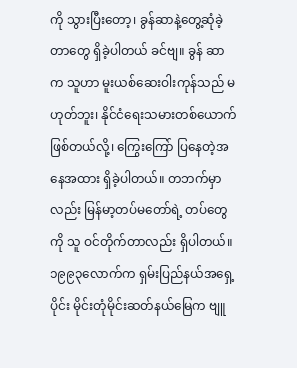ကို သွားပြီးတော့၊ ခွန်ဆာနဲ့တွေ့ဆုံခဲ့တာတွေ ရှိခဲ့ပါတယ် ခင်ဗျ။ ခွန် ဆာက သူဟာ မူးယစ်ဆေးဝါးကုန်သည် မဟုတ်ဘူး၊ နိုင်ငံရေးသမားတစ်ယောက် ဖြစ်တယ်လို့၊ ကြွေးကြော် ပြနေတဲ့အနေအထား ရှိခဲ့ပါတယ်။ တဘက်မှာလည်း မြန်မာ့တပ်မတော်ရဲ့ တပ်တွေကို သူ ဝင်တိုက်တာလည်း ရှိပါတယ်။ ၁၉၉၃လောက်က ရှမ်းပြည်နယ်အရှေ့ပိုင်း မိုင်းတုံမိုင်းဆတ်နယ်မြေက ဗျူ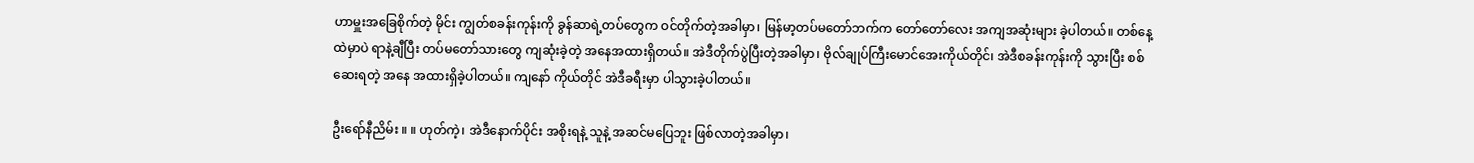ဟာမှူးအခြေစိုက်တဲ့ မိုင်း ကျွတ်စခန်းကုန်းကို ခွန်ဆာရဲ့တပ်တွေက ဝင်တိုက်တဲ့အခါမှာ၊ မြန်မာ့တပ်မတော်ဘက်က တော်တော်လေး အကျအဆုံးများ ခဲ့ပါတယ်။ တစ်နေ့ထဲမှာပဲ ရာနဲ့ချီပြီး တပ်မတော်သားတွေ ကျဆုံးခဲ့တဲ့ အနေအထားရှိတယ်။ အဲဒီတိုက်ပွဲပြီးတဲ့အခါမှာ၊ ဗိုလ်ချုပ်ကြီးမောင်အေးကိုယ်တိုင်၊ အဲဒီစခန်းကုန်းကို သွားပြီး စစ်ဆေးရတဲ့ အနေ အထားရှိခဲ့ပါတယ်။ ကျနော် ကိုယ်တိုင် အဲဒီခရီးမှာ ပါသွားခဲ့ပါတယ်။

ဦးရော်နီညိမ်း ။ ။ ဟုတ်ကဲ့၊ အဲဒီနောက်ပိုင်း အစိုးရနဲ့ သူနဲ့ အဆင်မပြေဘူး ဖြစ်လာတဲ့အခါမှာ၊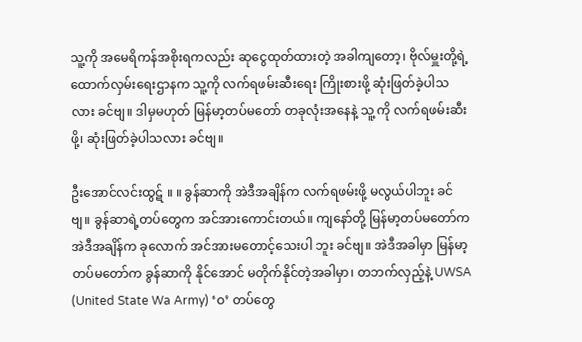သူ့ကို အမေရိကန်အစိုးရကလည်း ဆုငွေထုတ်ထားတဲ့ အခါကျတော့၊ ဗိုလ်မှူးတို့ရဲ့ ထောက်လှမ်းရေးဌာနက သူ့ကို လက်ရဖမ်းဆီးရေး ကြိုးစားဖို့ ဆုံးဖြတ်ခဲ့ပါသလား ခင်ဗျ။ ဒါမှမဟုတ် မြန်မာ့တပ်မတော် တခုလုံးအနေနဲ့ သူ့ ကို လက်ရဖမ်းဆီးဖို့၊ ဆုံးဖြတ်ခဲ့ပါသလား ခင်ဗျ။

ဦးအောင်လင်းထွဋ် ။ ။ ခွန်ဆာကို အဲဒီအချိန်က လက်ရဖမ်းဖို့ မလွယ်ပါဘူး ခင်ဗျ။ ခွန်ဆာရဲ့တပ်တွေက အင်အားကောင်းတယ်။ ကျနော်တို့ မြန်မာ့တပ်မတော်က အဲဒီအချိန်က ခုလောက် အင်အားမတောင့်သေးပါ ဘူး ခင်ဗျ။ အဲဒီအခါမှာ မြန်မာ့တပ်မတော်က ခွန်ဆာကို နိုင်အောင် မတိုက်နိုင်တဲ့အခါမှာ၊ တဘက်လှည့်နဲ့ UWSA (United State Wa Army) ‘ဝ’ တပ်တွေ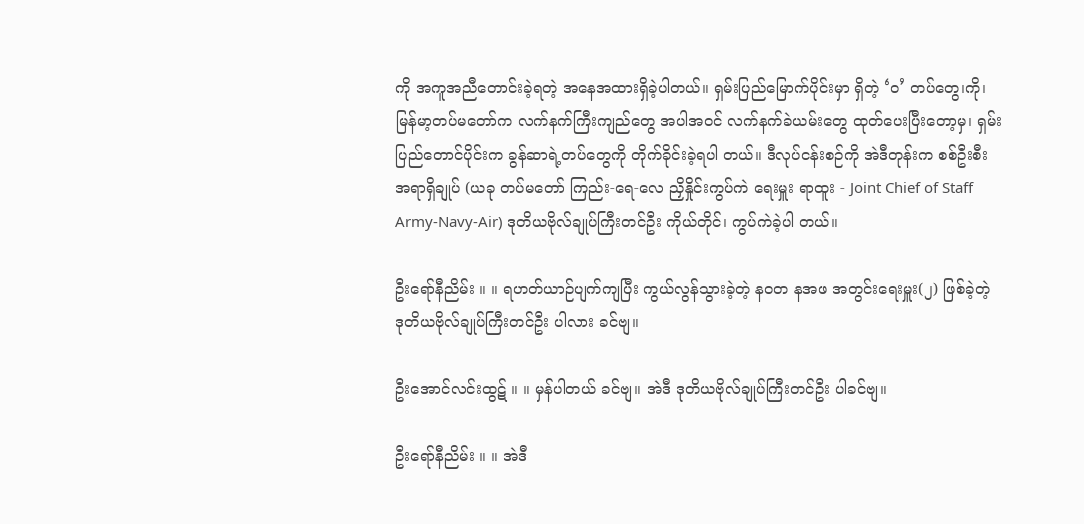ကို အကူအညီတောင်းခဲ့ရတဲ့ အနေအထားရှိခဲ့ပါတယ်။ ရှမ်းပြည်မြောက်ပိုင်းမှာ ရှိတဲ့ ‘ဝ’ တပ်တွေ၊ကို၊ မြန်မာ့တပ်မတော်က လက်နက်ကြီးကျည်တွေ အပါအဝင် လက်နက်ခဲယမ်းတွေ ထုတ်ပေးပြီးတော့မှ၊ ရှမ်းပြည်တောင်ပိုင်းက ခွန်ဆာရဲ့တပ်တွေကို တိုက်ခိုင်းခဲ့ရပါ တယ်။ ဒီလုပ်ငန်းစဉ်ကို အဲဒီတုန်းက စစ်ဦးစီးအရာရှိချုပ် (ယခု တပ်မတော် ကြည်း-ရေ-လေ ညှိနှိုင်းကွပ်ကဲ ရေးမှူး ရာထူး - Joint Chief of Staff Army-Navy-Air) ဒုတိယဗိုလ်ချုပ်ကြီးတင်ဦး ကိုယ်တိုင်၊ ကွပ်ကဲခဲ့ပါ တယ်။

ဦးရော်နီညိမ်း ။ ။ ရဟတ်ယာဉ်ပျက်ကျပြီး ကွယ်လွန်သွားခဲ့တဲ့ နဝတ နအဖ အတွင်းရေးမှူး(၂) ဖြစ်ခဲ့တဲ့ ဒုတိယဗိုလ်ချုပ်ကြီးတင်ဦး ပါလား ခင်ဗျ။

ဦးအောင်လင်းထွဋ် ။ ။ မှန်ပါတယ် ခင်ဗျ။ အဲဒီ ဒုတိယဗိုလ်ချုပ်ကြီးတင်ဦး ပါခင်ဗျ။

ဦးရော်နီညိမ်း ။ ။ အဲဒီ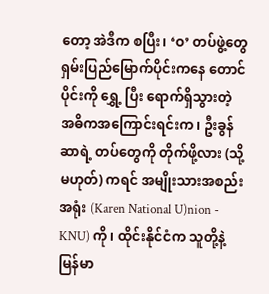တော့ အဲဒီက စပြီး၊ ‘ဝ’ တပ်ဖွဲ့တွေ ရှမ်းပြည်မြောက်ပိုင်းကနေ တောင်ပိုင်းကို ရွှေ့ ပြီး ရောက်ရှိသွားတဲ့ အဓိကအကြောင်းရင်းက၊ ဦးခွန်ဆာရဲ့ တပ်တွေကို တိုက်ဖို့လား (သို့မဟုတ်) ကရင် အမျိုးသားအစည်းအရုံး (Karen National U)nion - KNU) ကို၊ ထိုင်းနိုင်ငံက သူတို့နဲ့ မြန်မာ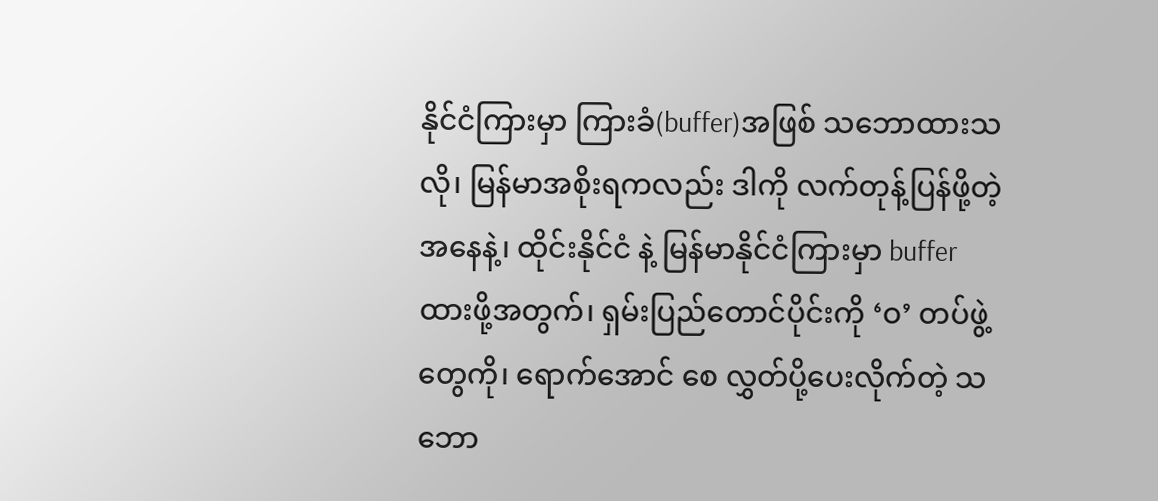နိုင်ငံကြားမှာ ကြားခံ(buffer)အဖြစ် သဘောထားသလို၊ မြန်မာအစိုးရကလည်း ဒါကို လက်တုန့်ပြန်ဖို့တဲ့အနေနဲ့၊ ထိုင်းနိုင်ငံ နဲ့ မြန်မာနိုင်ငံကြားမှာ buffer ထားဖို့အတွက်၊ ရှမ်းပြည်တောင်ပိုင်းကို ‘ဝ’ တပ်ဖွဲ့တွေကို၊ ရောက်အောင် စေ လွှတ်ပို့ပေးလိုက်တဲ့ သဘော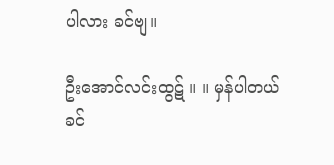ပါလား ခင်ဗျ။

ဦးအောင်လင်းထွဋ် ။ ။ မှန်ပါတယ် ခင်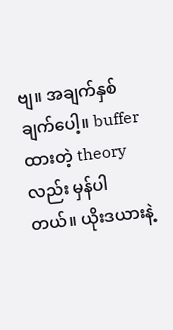ဗျ။ အချက်နှစ်ချက်ပေါ့။ bufferထားတဲ့ theoryလည်း မှန်ပါတယ်။ ယိုးဒယားနဲ့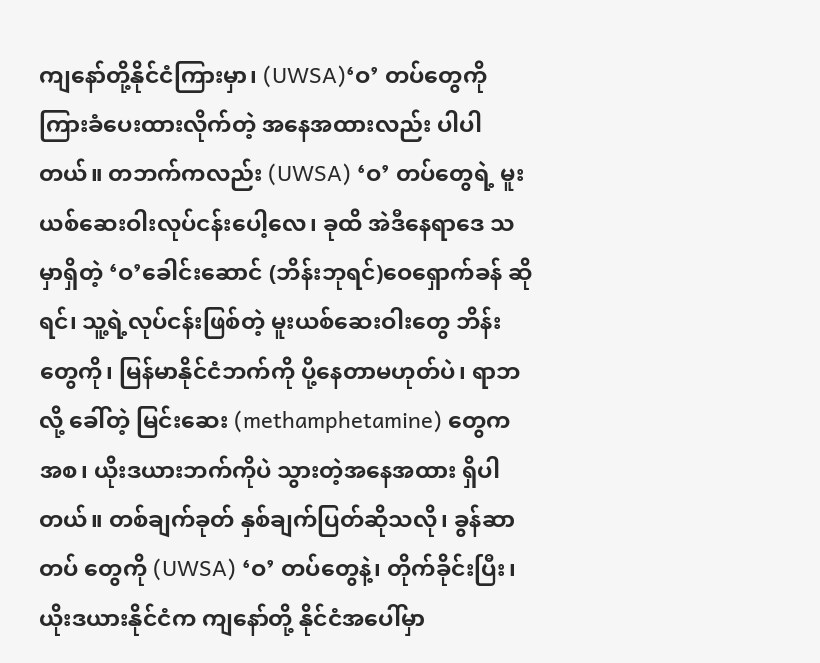ကျနော်တို့နိုင်ငံကြားမှာ၊ (UWSA)‘ဝ’ တပ်တွေကို ကြားခံပေးထားလိုက်တဲ့ အနေအထားလည်း ပါပါတယ်။ တဘက်ကလည်း (UWSA) ‘ဝ’ တပ်တွေရဲ့ မူးယစ်ဆေးဝါးလုပ်ငန်းပေါ့လေ၊ ခုထိ အဲဒီနေရာဒေ သမှာရှိတဲ့ ‘ဝ’ခေါင်းဆောင် (ဘိန်းဘုရင်)ဝေရှောက်ခန် ဆိုရင်၊ သူ့ရဲ့လုပ်ငန်းဖြစ်တဲ့ မူးယစ်ဆေးဝါးတွေ ဘိန်း တွေကို၊ မြန်မာနိုင်ငံဘက်ကို ပို့နေတာမဟုတ်ပဲ၊ ရာဘလို့ ခေါ်တဲ့ မြင်းဆေး (methamphetamine) တွေက အစ၊ ယိုးဒယားဘက်ကိုပဲ သွားတဲ့အနေအထား ရှိပါတယ်။ တစ်ချက်ခုတ် နှစ်ချက်ပြတ်ဆိုသလို၊ ခွန်ဆာတပ် တွေကို (UWSA) ‘ဝ’ တပ်တွေနဲ့၊ တိုက်ခိုင်းပြီး၊ ယိုးဒယားနိုင်ငံက ကျနော်တို့ နိုင်ငံအပေါ်မှာ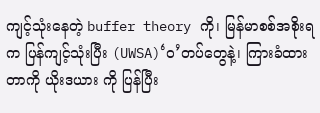ကျင့်သုံးနေတဲ့ buffer theory ကို၊ မြန်မာစစ်အစိုးရက ပြန်ကျင့်သုံးပြီး (UWSA)‘ဝ’တပ်တွေနဲ့၊ ကြားခံထားတာကို ယိုးဒယား ကို ပြန်ပြီး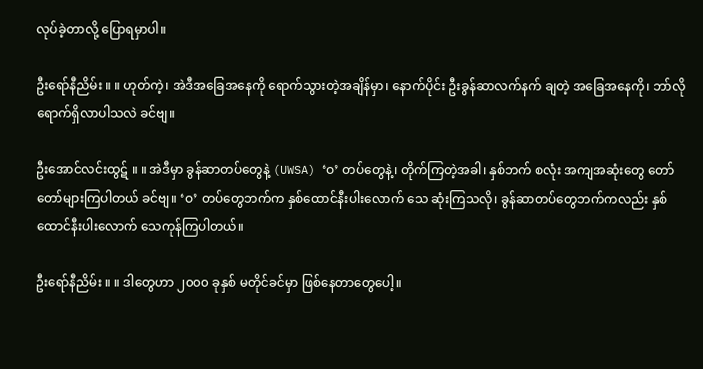လုပ်ခဲ့တာလို့ ပြောရမှာပါ။

ဦးရော်နီညိမ်း ။ ။ ဟုတ်ကဲ့၊ အဲဒီအခြေအနေကို ရောက်သွားတဲ့အချိန်မှာ၊ နောက်ပိုင်း ဦးခွန်ဆာလက်နက် ချတဲ့ အခြေအနေကို၊ ဘာ်လိုရောက်ရှိလာပါသလဲ ခင်ဗျ။

ဦးအောင်လင်းထွဋ် ။ ။ အဲဒီမှာ ခွန်ဆာတပ်တွေနဲ့ (UWSA) ‘ဝ’ တပ်တွေနဲ့၊ တိုက်ကြတဲ့အခါ၊ နှစ်ဘက် စလုံး အကျအဆုံးတွေ တော်တော်များကြပါတယ် ခင်ဗျ။ ‘ဝ’ တပ်တွေဘက်က နှစ်ထောင်နီးပါးလောက် သေ ဆုံးကြသလို၊ ခွန်ဆာတပ်တွေဘက်ကလည်း နှစ်ထောင်နီးပါးလောက် သေကုန်ကြပါတယ်။

ဦးရော်နီညိမ်း ။ ။ ဒါတွေဟာ ၂၀၀၀ ခုနှစ် မတိုင်ခင်မှာ ဖြစ်နေတာတွေပေါ့။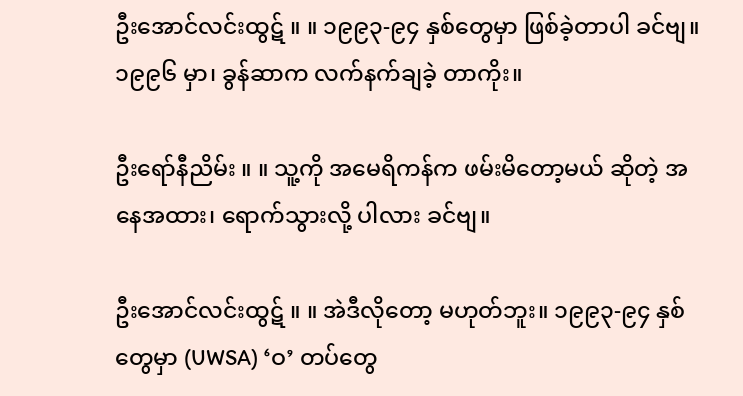ဦးအောင်လင်းထွဋ် ။ ။ ၁၉၉၃-၉၄ နှစ်တွေမှာ ဖြစ်ခဲ့တာပါ ခင်ဗျ။ ၁၉၉၆ မှာ၊ ခွန်ဆာက လက်နက်ချခဲ့ တာကိုး။

ဦးရော်နီညိမ်း ။ ။ သူ့ကို အမေရိကန်က ဖမ်းမိတော့မယ် ဆိုတဲ့ အနေအထား၊ ရောက်သွားလို့ ပါလား ခင်ဗျ။

ဦးအောင်လင်းထွဋ် ။ ။ အဲဒီလိုတော့ မဟုတ်ဘူး။ ၁၉၉၃-၉၄ နှစ်တွေမှာ (UWSA) ‘ဝ’ တပ်တွေ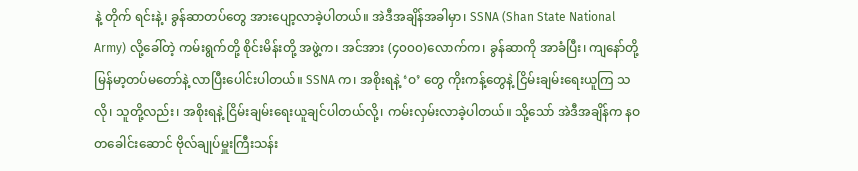နဲ့ တိုက် ရင်းနဲ့၊ ခွန်ဆာတပ်တွေ အားပျော့လာခဲ့ပါတယ်။ အဲဒီအချိန်အခါမှာ၊ SSNA (Shan State National Army) လို့ခေါ်တဲ့ ကမ်းရွက်တို့ စိုင်းမိန်းတို့ အဖွဲ့က၊ အင်အား (၄၀၀၀)လောက်က၊ ခွန်ဆာကို အာခံပြီး၊ ကျနော်တို့ မြန်မာ့တပ်မတော်နဲ့ လာပြီးပေါင်းပါတယ်။ SSNA က၊ အစိုးရနဲ့ ‘ဝ’ တွေ ကိုးကန့်တွေနဲ့ ငြိမ်းချမ်းရေးယူကြ သလို၊ သူတို့လည်း၊ အစိုးရနဲ့ ငြိမ်းချမ်းရေးယူချင်ပါတယ်လို့၊ ကမ်းလှမ်းလာခဲ့ပါတယ်။ သို့သော် အဲဒီအချိန်က နဝတခေါင်းဆောင် ဗိုလ်ချုပ်မှူးကြီးသန်း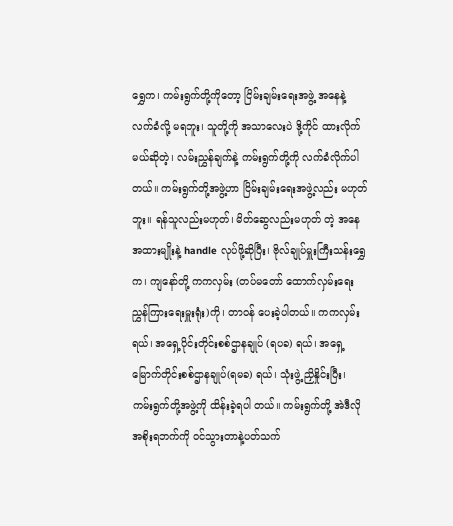ရွှေက၊ ကမ်းရွက်တို့ကိုတော့ ငြိမ်းချမ်းရေးအဖွဲ့ အနေနဲ့ လက်ခံလို့ မရဘူး၊ သူတို့ကို အသာလေးပဲ ဒို့ကိုင် ထားလိုက်မယ်ဆိုတဲ့၊ လမ်းညွှန်ချက်နဲ့ ကမ်းရွက်တို့ကို လက်ခံလိုက်ပါ တယ်။ ကမ်းရွက်တို့အဖွဲ့ဟာ ငြိမ်းချမ်းရေးအဖွဲ့လည်း မဟုတ်ဘူး။ ရန်သူလည်းမဟုတ်၊ မိတ်ဆွေလည်းမဟုတ် တဲ့ အနေအထားမျိုးနဲ့ handle လုပ်ဖို့ဆိုပြီး၊ ဗိုလ်ချုပ်မှူးကြီးသန်းရွှေက၊ ကျနော်တို့ ကကလှမ်း (တပ်မတော် ထောက်လှမ်းရေးညွှန်ကြားရေးမှူးရုံး)ကို၊ တာဝန် ပေးခဲ့ပါတယ်။ ကကလှမ်းရယ်၊ အရှေ့ပိုင်းတိုင်းစစ်ဌာနချုပ် (ရပခ) ရယ်၊ အရှေ့မြောက်တိုင်းစစ်ဌာနချုပ်(ရမခ) ရယ်၊ သုံးဖွဲ့ ညှိနှိုင်းပြီး၊ ကမ်းရွက်တို့အဖွဲ့ကို ထိန်းခဲ့ရပါ တယ်။ ကမ်းရွက်တို့ အဲဒီလို အစိုးရဘက်ကို ဝင်သွားတာနဲ့ပတ်သက်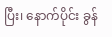ပြီး၊ နောက်ပိုင်း ခွန်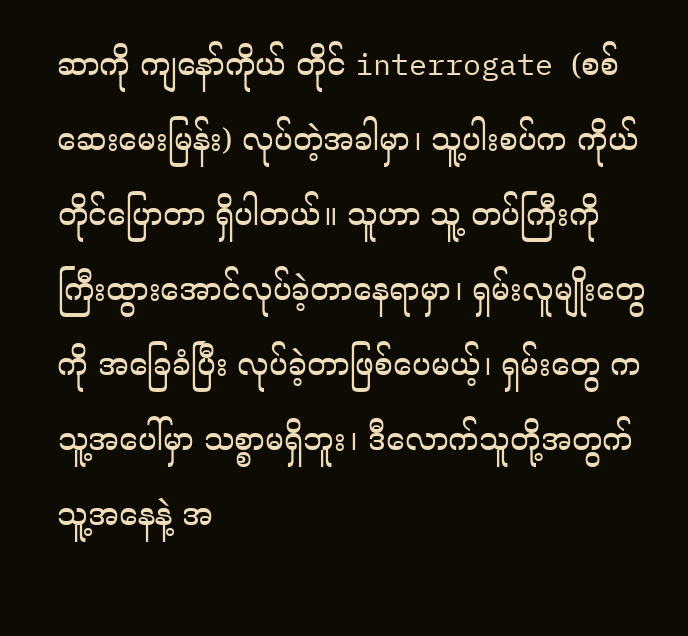ဆာကို ကျနော်ကိုယ် တိုင် interrogate (စစ်ဆေးမေးမြန်း) လုပ်တဲ့အခါမှာ၊ သူ့ပါးစပ်က ကိုယ်တိုင်ပြောတာ ရှိပါတယ်။ သူဟာ သူ့ တပ်ကြီးကို ကြီးထွားအောင်လုပ်ခဲ့တာနေရာမှာ၊ ရှမ်းလူမျိုးတွေကို အခြေခံပြီး လုပ်ခဲ့တာဖြစ်ပေမယ့်၊ ရှမ်းတွေ က သူ့အပေါ်မှာ သစ္စာမရှိဘူး၊ ဒီလောက်သူတို့အတွက် သူ့အနေနဲ့ အ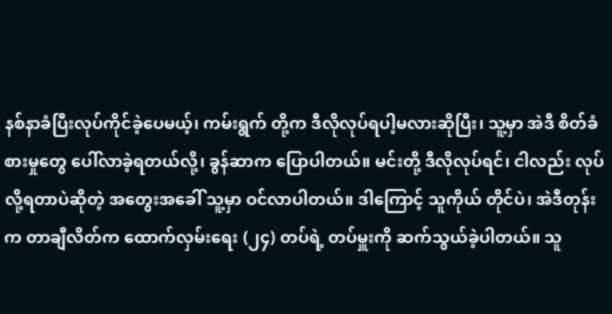နစ်နာခံပြီးလုပ်ကိုင်ခဲ့ပေမယ့်၊ ကမ်းရွက် တို့က ဒီလိုလုပ်ရပါ့မလားဆိုပြီး၊ သူ့မှာ အဲဒီ စိတ်ခံစားမှုတွေ ပေါ်လာခဲ့ရတယ်လို့၊ ခွန်ဆာက ပြောပါတယ်။ မင်းတို့ ဒီလိုလုပ်ရင်၊ ငါလည်း လုပ်လို့ရတာပဲဆိုတဲ့ အတွေးအခေါ် သူ့မှာ ဝင်လာပါတယ်။ ဒါကြောင့် သူကိုယ် တိုင်ပဲ၊ အဲဒီတုန်းက တာချီလိတ်က ထောက်လှမ်းရေး (၂၄) တပ်ရဲ့ တပ်မှူးကို ဆက်သွယ်ခဲ့ပါတယ်။ သူ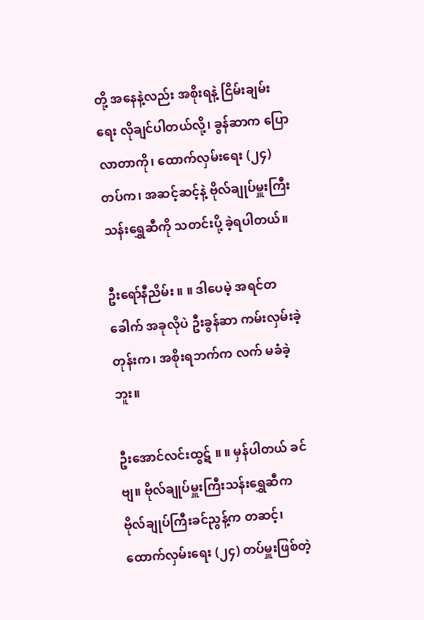တို့ အနေနဲ့လည်း အစိုးရနဲ့ ငြိမ်းချမ်းရေး လိုချင်ပါတယ်လို့၊ ခွန်ဆာက ပြောလာတာကို၊ ထောက်လှမ်းရေး (၂၄) တပ်က၊ အဆင့်ဆင့်နဲ့ ဗိုလ်ချုပ်မှူးကြီးသန်းရွှေဆီကို သတင်းပို့ ခဲ့ရပါတယ်။

ဦးရော်နီညိမ်း ။ ။ ဒါပေမဲ့ အရင်တခေါက် အခုလိုပဲ ဦးခွန်ဆာ ကမ်းလှမ်းခဲ့တုန်းက၊ အစိုးရဘက်က လက် မခံခဲ့ဘူး။

ဦးအောင်လင်းထွဋ် ။ ။ မှန်ပါတယ် ခင်ဗျ။ ဗိုလ်ချုပ်မှူးကြီးသန်းရွှေဆီက ဗိုလ်ချုပ်ကြီးခင်ညွန့်က တဆင့်၊ ထောက်လှမ်းရေး (၂၄) တပ်မှူးဖြစ်တဲ့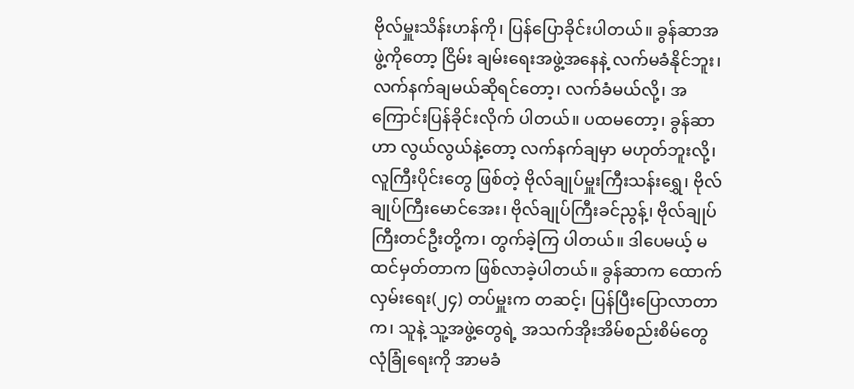ဗိုလ်မှူးသိန်းဟန်ကို၊ ပြန်ပြောခိုင်းပါတယ်။ ခွန်ဆာအဖွဲ့ကိုတော့ ငြိမ်း ချမ်းရေးအဖွဲ့အနေနဲ့ လက်မခံနိုင်ဘူး၊ လက်နက်ချမယ်ဆိုရင်တော့၊ လက်ခံမယ်လို့၊ အကြောင်းပြန်ခိုင်းလိုက် ပါတယ်။ ပထမတော့၊ ခွန်ဆာဟာ လွယ်လွယ်နဲ့တော့ လက်နက်ချမှာ မဟုတ်ဘူးလို့၊ လူကြီးပိုင်းတွေ ဖြစ်တဲ့ ဗိုလ်ချုပ်မှူးကြီးသန်းရွှေ၊ ဗိုလ်ချုပ်ကြီးမောင်အေး၊ ဗိုလ်ချုပ်ကြီးခင်ညွန့်၊ ဗိုလ်ချုပ်ကြီးတင်ဦးတို့က၊ တွက်ခဲ့ကြ ပါတယ်။ ဒါပေမယ့် မထင်မှတ်တာက ဖြစ်လာခဲ့ပါတယ်။ ခွန်ဆာက ထောက်လှမ်းရေး(၂၄) တပ်မှူးက တဆင့်၊ ပြန်ပြီးပြောလာတာက၊ သူနဲ့ သူ့အဖွဲ့တွေရဲ့ အသက်အိုးအိမ်စည်းစိမ်တွေ လုံခြုံရေးကို အာမခံ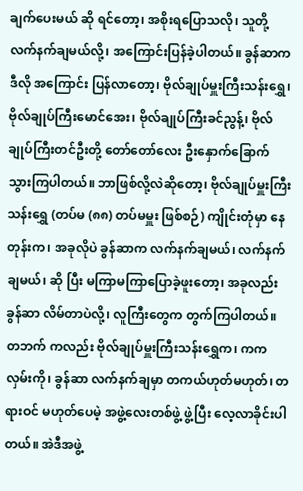ချက်ပေးမယ် ဆို ရင်တော့၊ အစိုးရပြောသလို၊ သူတို့ လက်နက်ချမယ်လို့၊ အကြောင်းပြန်ခဲ့ပါတယ်။ ခွန်ဆာက ဒီလို အကြောင်း ပြန်လာတော့၊ ဗိုလ်ချုပ်မှူးကြီးသန်းရွှေ၊ ဗိုလ်ချုပ်ကြီးမောင်အေး၊ ဗိုလ်ချုပ်ကြီးခင်ညွန့်၊ ဗိုလ်ချုပ်ကြီးတင်ဦးတို့ တော်တော်လေး ဦးနှောက်ခြောက် သွားကြပါတယ်။ ဘာဖြစ်လို့လဲဆိုတော့၊ ဗိုလ်ချုပ်မှူးကြီးသန်းရွှေ (တပ်မ (၈၈) တပ်မမှူး ဖြစ်စဉ်) ကျိုင်းတုံမှာ နေတုန်းက၊ အခုလိုပဲ ခွန်ဆာက လက်နက်ချမယ်၊ လက်နက်ချမယ်၊ ဆို ပြီး မကြာမကြာပြောခဲ့ဖူးတော့၊ အခုလည်း ခွန်ဆာ လိမ်တာပဲလို့၊ လူကြီးတွေက တွက်ကြပါတယ်။ တဘက် ကလည်း ဗိုလ်ချုပ်မှူးကြီးသန်းရွှေက၊ ကကလှမ်းကို၊ ခွန်ဆာ လက်နက်ချမှာ တကယ်ဟုတ်မဟုတ်၊ တရားဝင် မဟုတ်ပေမဲ့ အဖွဲ့လေးတစ်ဖွဲ့ ဖွဲ့ပြီး လေ့လာခိုင်းပါတယ်။ အဲဒီအဖွဲ့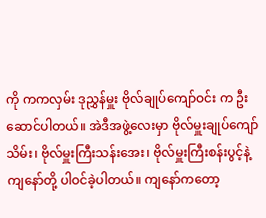ကို ကကလှမ်း ဒုညွှန်မှူး ဗိုလ်ချုပ်ကျော်ဝင်း က ဦးဆောင်ပါတယ်။ အဲဒီအဖွဲ့လေးမှာ ဗိုလ်မှူးချုပ်ကျော်သိမ်း၊ ဗိုလ်မှူးကြီးသန်းအေး၊ ဗိုလ်မှူးကြီးစန်းပွင့်နဲ့ ကျနော်တို့ ပါဝင်ခဲ့ပါတယ်။ ကျနော်ကတော့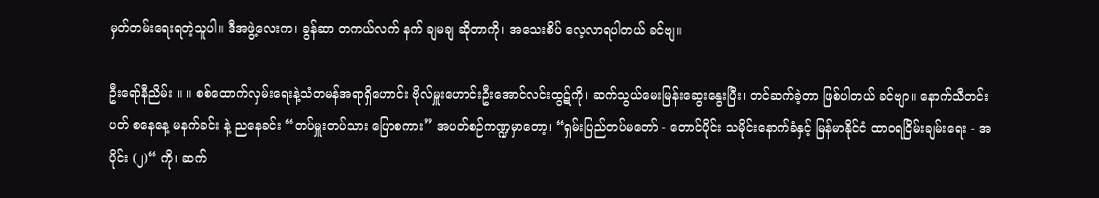မှတ်တမ်းရေးရတဲ့သူပါ။ ဒီအဖွဲ့လေးက၊ ခွန်ဆာ တကယ်လက် နက် ချမချ ဆိုတာကို၊ အသေးစိပ် လေ့လာရပါတယ် ခင်ဗျ။

ဦးရော်နီညိမ်း ။ ။ စစ်ထောက်လှမ်းရေးနဲ့သံတမန်အရာရှိဟောင်း ဗိုလ်မှူးဟောင်းဦးအောင်လင်းထွဋ်ကို၊ ဆက်သွယ်မေးမြန်းဆွေးနွေးပြီး၊ တင်ဆက်ခဲ့တာ ဖြစ်ပါတယ် ခင်ဗျာ။ နောက်သီတင်းပတ် စနေနေ့ မနက်ခင်း နဲ့ ညနေခင်း “တပ်မှူးတပ်သား ပြောစကား” အပတ်စဉ်ကဏ္ဍမှာတော့၊ “ရှမ်းပြည်တပ်မတော် - တောင်ပိုင်း သမိုင်းနောက်ခံနှင့် မြန်မာနိုင်ငံ ထာဝရငြိမ်းချမ်းရေး - အပိုင်း (၂)“ ကို၊ ဆက်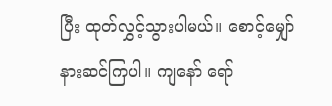ပြီး ထုတ်လွှင့်သွားပါမယ်။ စောင့်မျှော်နားဆင်ကြပါ။ ကျနော် ရော်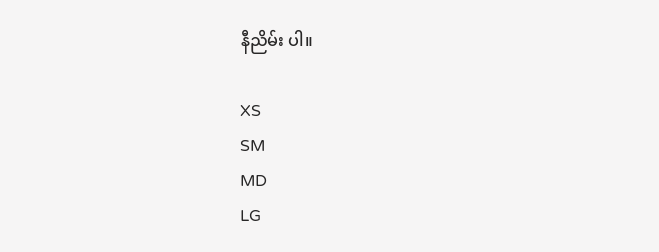နီညိမ်း ပါ။

XS
SM
MD
LG